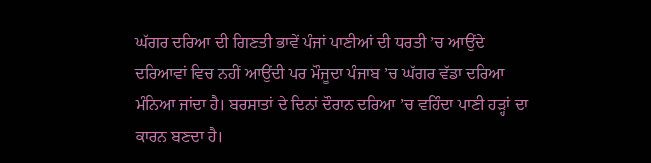ਘੱਗਰ ਦਰਿਆ ਦੀ ਗਿਣਤੀ ਭਾਵੇਂ ਪੰਜਾਂ ਪਾਣੀਆਂ ਦੀ ਧਰਤੀ ’ਚ ਆਉਂਦੇ ਦਰਿਆਵਾਂ ਵਿਚ ਨਹੀਂ ਆਉਂਦੀ ਪਰ ਮੌਜੂਦਾ ਪੰਜਾਬ ’ਚ ਘੱਗਰ ਵੱਡਾ ਦਰਿਆ ਮੰਨਿਆ ਜਾਂਦਾ ਹੈ। ਬਰਸਾਤਾਂ ਦੇ ਦਿਨਾਂ ਦੌਰਾਨ ਦਰਿਆ ’ਚ ਵਹਿੰਦਾ ਪਾਣੀ ਹੜ੍ਹਾਂ ਦਾ ਕਾਰਨ ਬਣਦਾ ਹੈ।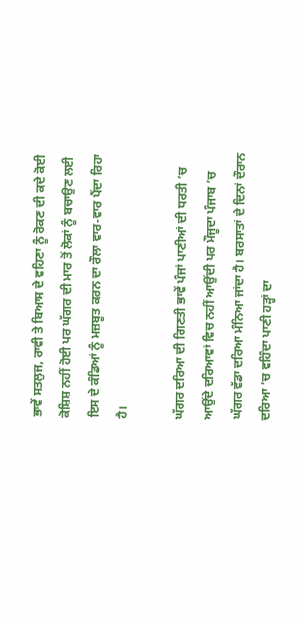ਭਾਵੇਂ ਸਤਲੁਜ, ਰਾਵੀ ਤੇ ਬਿਆਸ ਦੇ ਵਹਿਣਾ ਨੂੰ ਰੋਕਣ ਦੀ ਕਦੇ ਕੋਈ ਕੋਸ਼ਿਸ਼ ਨਹੀਂ ਹੋਈ ਪਰ ਘੱਗਰ ਦੀ ਮਾਰ ਤੋਂ ਲੋਕਾਂ ਨੂੰ ਬਚਾਉਣ ਲਈ ਇਸ ਦੇ ਕੰਡਿਆਂ ਨੂੰ ਮਜ਼ਬੂਤ ਕਰਨ ਦਾ ਰੌਲਾ ਵਾਰ-ਵਾਰ ਪੈਂਦਾ ਰਿਹਾ ਹੈ।

ਘੱਗਰ ਦਰਿਆ ਦੀ ਗਿਣਤੀ ਭਾਵੇਂ ਪੰਜਾਂ ਪਾਣੀਆਂ ਦੀ ਧਰਤੀ ’ਚ ਆਉਂਦੇ ਦਰਿਆਵਾਂ ਵਿਚ ਨਹੀਂ ਆਉਂਦੀ ਪਰ ਮੌਜੂਦਾ ਪੰਜਾਬ ’ਚ ਘੱਗਰ ਵੱਡਾ ਦਰਿਆ ਮੰਨਿਆ ਜਾਂਦਾ ਹੈ। ਬਰਸਾਤਾਂ ਦੇ ਦਿਨਾਂ ਦੌਰਾਨ ਦਰਿਆ ’ਚ ਵਹਿੰਦਾ ਪਾਣੀ ਹੜ੍ਹਾਂ ਦਾ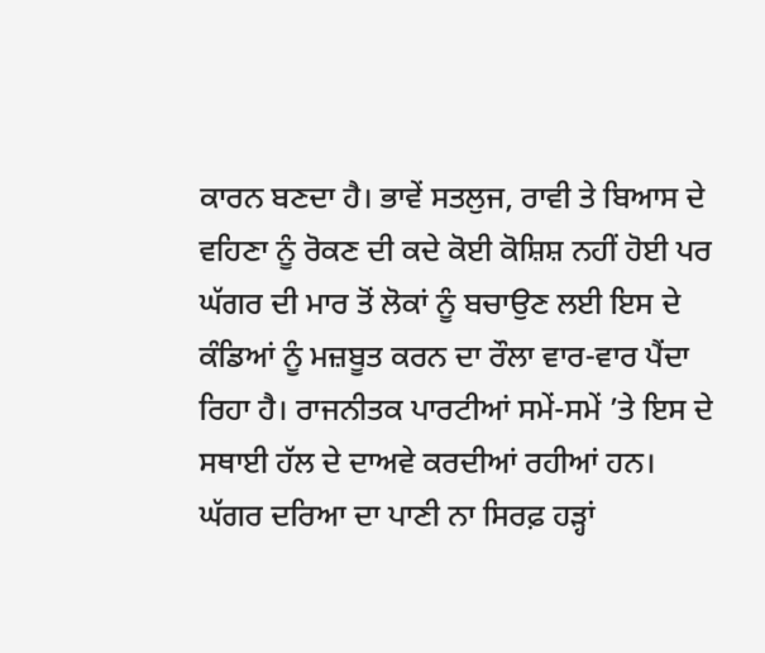ਕਾਰਨ ਬਣਦਾ ਹੈ। ਭਾਵੇਂ ਸਤਲੁਜ, ਰਾਵੀ ਤੇ ਬਿਆਸ ਦੇ ਵਹਿਣਾ ਨੂੰ ਰੋਕਣ ਦੀ ਕਦੇ ਕੋਈ ਕੋਸ਼ਿਸ਼ ਨਹੀਂ ਹੋਈ ਪਰ ਘੱਗਰ ਦੀ ਮਾਰ ਤੋਂ ਲੋਕਾਂ ਨੂੰ ਬਚਾਉਣ ਲਈ ਇਸ ਦੇ ਕੰਡਿਆਂ ਨੂੰ ਮਜ਼ਬੂਤ ਕਰਨ ਦਾ ਰੌਲਾ ਵਾਰ-ਵਾਰ ਪੈਂਦਾ ਰਿਹਾ ਹੈ। ਰਾਜਨੀਤਕ ਪਾਰਟੀਆਂ ਸਮੇਂ-ਸਮੇਂ ’ਤੇ ਇਸ ਦੇ ਸਥਾਈ ਹੱਲ ਦੇ ਦਾਅਵੇ ਕਰਦੀਆਂ ਰਹੀਆਂ ਹਨ। ਘੱਗਰ ਦਰਿਆ ਦਾ ਪਾਣੀ ਨਾ ਸਿਰਫ਼ ਹੜ੍ਹਾਂ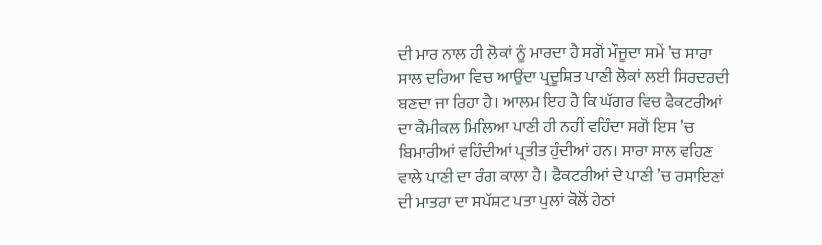ਦੀ ਮਾਰ ਨਾਲ ਹੀ ਲੋਕਾਂ ਨੂੰ ਮਾਰਦਾ ਹੈ ਸਗੋਂ ਮੌਜੂਦਾ ਸਮੇਂ ’ਚ ਸਾਰਾ ਸਾਲ ਦਰਿਆ ਵਿਚ ਆਉਂਦਾ ਪ੍ਰਦੂਸ਼ਿਤ ਪਾਣੀ ਲੋਕਾਂ ਲਈ ਸਿਰਦਰਦੀ ਬਣਦਾ ਜਾ ਰਿਹਾ ਹੈ। ਆਲਮ ਇਹ ਹੈ ਕਿ ਘੱਗਰ ਵਿਚ ਫੈਕਟਰੀਆਂ ਦਾ ਕੈਮੀਕਲ ਮਿਲਿਆ ਪਾਣੀ ਹੀ ਨਹੀਂ ਵਹਿੰਦਾ ਸਗੋਂ ਇਸ ’ਚ ਬਿਮਾਰੀਆਂ ਵਹਿੰਦੀਆਂ ਪ੍ਰਤੀਤ ਹੁੰਦੀਆਂ ਹਨ। ਸਾਰਾ ਸਾਲ ਵਹਿਣ ਵਾਲੇ ਪਾਣੀ ਦਾ ਰੰਗ ਕਾਲਾ ਹੈ। ਫੈਕਟਰੀਆਂ ਦੇ ਪਾਣੀ ’ਚ ਰਸਾਇਣਾਂ ਦੀ ਮਾਤਰਾ ਦਾ ਸਪੱਸ਼ਟ ਪਤਾ ਪੁਲਾਂ ਕੋਲੋਂ ਹੇਠਾਂ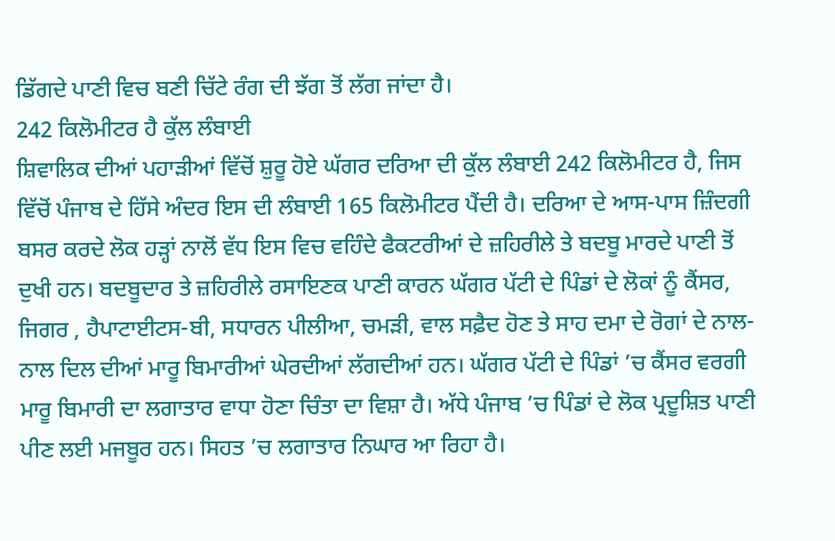ਡਿੱਗਦੇ ਪਾਣੀ ਵਿਚ ਬਣੀ ਚਿੱਟੇ ਰੰਗ ਦੀ ਝੱਗ ਤੋਂ ਲੱਗ ਜਾਂਦਾ ਹੈ।
242 ਕਿਲੋਮੀਟਰ ਹੈ ਕੁੱਲ ਲੰਬਾਈ
ਸ਼ਿਵਾਲਿਕ ਦੀਆਂ ਪਹਾੜੀਆਂ ਵਿੱਚੋਂ ਸ਼ੁਰੂ ਹੋਏ ਘੱਗਰ ਦਰਿਆ ਦੀ ਕੁੱਲ ਲੰਬਾਈ 242 ਕਿਲੋਮੀਟਰ ਹੈ, ਜਿਸ ਵਿੱਚੋਂ ਪੰਜਾਬ ਦੇ ਹਿੱਸੇ ਅੰਦਰ ਇਸ ਦੀ ਲੰਬਾਈ 165 ਕਿਲੋਮੀਟਰ ਪੈਂਦੀ ਹੈ। ਦਰਿਆ ਦੇ ਆਸ-ਪਾਸ ਜ਼ਿੰਦਗੀ ਬਸਰ ਕਰਦੇ ਲੋਕ ਹੜ੍ਹਾਂ ਨਾਲੋਂ ਵੱਧ ਇਸ ਵਿਚ ਵਹਿੰਦੇ ਫੈਕਟਰੀਆਂ ਦੇ ਜ਼ਹਿਰੀਲੇ ਤੇ ਬਦਬੂ ਮਾਰਦੇ ਪਾਣੀ ਤੋਂ ਦੁਖੀ ਹਨ। ਬਦਬੂਦਾਰ ਤੇ ਜ਼ਹਿਰੀਲੇ ਰਸਾਇਣਕ ਪਾਣੀ ਕਾਰਨ ਘੱਗਰ ਪੱਟੀ ਦੇ ਪਿੰਡਾਂ ਦੇ ਲੋਕਾਂ ਨੂੰ ਕੈਂਸਰ, ਜਿਗਰ , ਹੈਪਾਟਾਈਟਸ-ਬੀ, ਸਧਾਰਨ ਪੀਲੀਆ, ਚਮੜੀ, ਵਾਲ ਸਫ਼ੈਦ ਹੋਣ ਤੇ ਸਾਹ ਦਮਾ ਦੇ ਰੋਗਾਂ ਦੇ ਨਾਲ-ਨਾਲ ਦਿਲ ਦੀਆਂ ਮਾਰੂ ਬਿਮਾਰੀਆਂ ਘੇਰਦੀਆਂ ਲੱਗਦੀਆਂ ਹਨ। ਘੱਗਰ ਪੱਟੀ ਦੇ ਪਿੰਡਾਂ ’ਚ ਕੈਂਸਰ ਵਰਗੀ ਮਾਰੂ ਬਿਮਾਰੀ ਦਾ ਲਗਾਤਾਰ ਵਾਧਾ ਹੋਣਾ ਚਿੰਤਾ ਦਾ ਵਿਸ਼ਾ ਹੈ। ਅੱਧੇ ਪੰਜਾਬ ’ਚ ਪਿੰਡਾਂ ਦੇ ਲੋਕ ਪ੍ਰਦੂਸ਼ਿਤ ਪਾਣੀ ਪੀਣ ਲਈ ਮਜਬੂਰ ਹਨ। ਸਿਹਤ ’ਚ ਲਗਾਤਾਰ ਨਿਘਾਰ ਆ ਰਿਹਾ ਹੈ।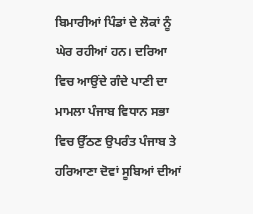ਬਿਮਾਰੀਆਂ ਪਿੰਡਾਂ ਦੇ ਲੋਕਾਂ ਨੂੰ ਘੇਰ ਰਹੀਆਂ ਹਨ। ਦਰਿਆ ਵਿਚ ਆਉਂਦੇ ਗੰਦੇ ਪਾਣੀ ਦਾ ਮਾਮਲਾ ਪੰਜਾਬ ਵਿਧਾਨ ਸਭਾ ਵਿਚ ਉੱਠਣ ਉਪਰੰਤ ਪੰਜਾਬ ਤੇ ਹਰਿਆਣਾ ਦੋਵਾਂ ਸੂਬਿਆਂ ਦੀਆਂ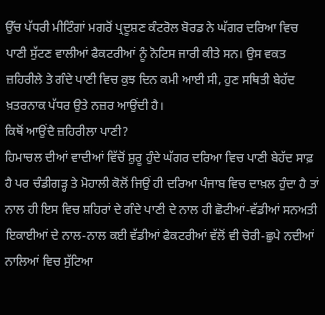ਉੱਚ ਪੱਧਰੀ ਮੀਟਿੰਗਾਂ ਮਗਰੋਂ ਪ੍ਰਦੂਸ਼ਣ ਕੰਟਰੋਲ ਬੋਰਡ ਨੇ ਘੱਗਰ ਦਰਿਆ ਵਿਚ ਪਾਣੀ ਸੁੱਟਣ ਵਾਲੀਆਂ ਫੈਕਟਰੀਆਂ ਨੂੰ ਨੋਟਿਸ ਜਾਰੀ ਕੀਤੇ ਸਨ। ਉਸ ਵਕਤ ਜ਼ਹਿਰੀਲੇ ਤੇ ਗੰਦੇ ਪਾਣੀ ਵਿਚ ਕੁਝ ਦਿਨ ਕਮੀ ਆਈ ਸੀ, ਹੁਣ ਸਥਿਤੀ ਬੇਹੱਦ ਖ਼ਤਰਨਾਕ ਪੱਧਰ ਉਤੇ ਨਜ਼ਰ ਆਉਂਦੀ ਹੈ।
ਕਿਥੋਂ ਆਉਂਦੈ ਜ਼ਹਿਰੀਲਾ ਪਾਣੀ?
ਹਿਮਾਚਲ ਦੀਆਂ ਵਾਦੀਆਂ ਵਿੱਚੋਂ ਸ਼ੁਰੂ ਹੁੰਦੇ ਘੱਗਰ ਦਰਿਆ ਵਿਚ ਪਾਣੀ ਬੇਹੱਦ ਸਾਫ਼ ਹੈ ਪਰ ਚੰਡੀਗੜ੍ਹ ਤੇ ਮੋਹਾਲੀ ਕੋਲੋਂ ਜਿਉਂ ਹੀ ਦਰਿਆ ਪੰਜਾਬ ਵਿਚ ਦਾਖ਼ਲ ਹੁੰਦਾ ਹੈ ਤਾਂ ਨਾਲ ਹੀ ਇਸ ਵਿਚ ਸ਼ਹਿਰਾਂ ਦੇ ਗੰਦੇ ਪਾਣੀ ਦੇ ਨਾਲ ਹੀ ਛੋਟੀਆਂ-ਵੱਡੀਆਂ ਸਨਅਤੀ ਇਕਾਈਆਂ ਦੇ ਨਾਲ-ਨਾਲ ਕਈ ਵੱਡੀਆਂ ਫੈਕਟਰੀਆਂ ਵੱਲੋਂ ਵੀ ਚੋਰੀ-ਛੁਪੇ ਨਦੀਆਂ ਨਾਲਿਆਂ ਵਿਚ ਸੁੱਟਿਆ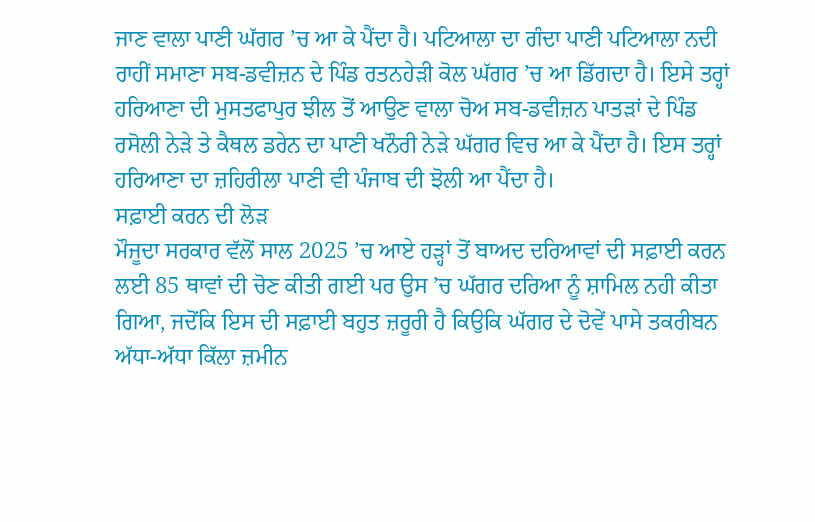ਜਾਣ ਵਾਲਾ ਪਾਣੀ ਘੱਗਰ ’ਚ ਆ ਕੇ ਪੈਂਦਾ ਹੈ। ਪਟਿਆਲਾ ਦਾ ਗੰਦਾ ਪਾਣੀ ਪਟਿਆਲਾ ਨਦੀ ਰਾਹੀਂ ਸਮਾਣਾ ਸਬ-ਡਵੀਜ਼ਨ ਦੇ ਪਿੰਡ ਰਤਨਹੇੜੀ ਕੋਲ ਘੱਗਰ ’ਚ ਆ ਡਿੱਗਦਾ ਹੈ। ਇਸੇ ਤਰ੍ਹਾਂ ਹਰਿਆਣਾ ਦੀ ਮੁਸਤਫਾਪੁਰ ਝੀਲ ਤੋਂ ਆਉਣ ਵਾਲਾ ਚੋਅ ਸਬ-ਡਵੀਜ਼ਨ ਪਾਤੜਾਂ ਦੇ ਪਿੰਡ ਰਸੋਲੀ ਨੇੜੇ ਤੇ ਕੈਥਲ ਡਰੇਨ ਦਾ ਪਾਣੀ ਖਨੌਰੀ ਨੇੜੇ ਘੱਗਰ ਵਿਚ ਆ ਕੇ ਪੈਂਦਾ ਹੈ। ਇਸ ਤਰ੍ਹਾਂ ਹਰਿਆਣਾ ਦਾ ਜ਼ਹਿਰੀਲਾ ਪਾਣੀ ਵੀ ਪੰਜਾਬ ਦੀ ਝੋਲੀ ਆ ਪੈਂਦਾ ਹੈ।
ਸਫ਼ਾਈ ਕਰਨ ਦੀ ਲੋੜ
ਮੌਜੂਦਾ ਸਰਕਾਰ ਵੱਲੋਂ ਸਾਲ 2025 ’ਚ ਆਏ ਹੜ੍ਹਾਂ ਤੋਂ ਬਾਅਦ ਦਰਿਆਵਾਂ ਦੀ ਸਫ਼ਾਈ ਕਰਨ ਲਈ 85 ਥਾਵਾਂ ਦੀ ਚੋਣ ਕੀਤੀ ਗਈ ਪਰ ਉਸ ’ਚ ਘੱਗਰ ਦਰਿਆ ਨੂੰ ਸ਼ਾਮਿਲ ਨਹੀ ਕੀਤਾ ਗਿਆ, ਜਦੋਂਕਿ ਇਸ ਦੀ ਸਫ਼ਾਈ ਬਹੁਤ ਜ਼ਰੂਰੀ ਹੈ ਕਿਉਕਿ ਘੱਗਰ ਦੇ ਦੋਵੇਂ ਪਾਸੇ ਤਕਰੀਬਨ ਅੱਧਾ-ਅੱਧਾ ਕਿੱਲਾ ਜ਼ਮੀਨ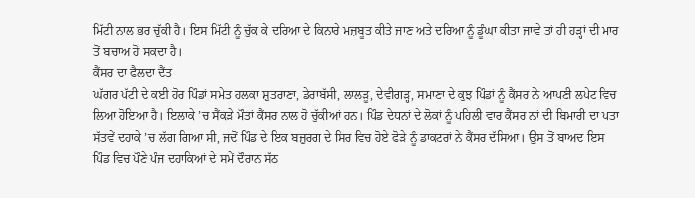ਮਿੱਟੀ ਨਾਲ ਭਰ ਚੁੱਕੀ ਹੈ। ਇਸ ਮਿੱਟੀ ਨੂੰ ਚੁੱਕ ਕੇ ਦਰਿਆ ਦੇ ਕਿਨਾਰੇ ਮਜ਼ਬੂਤ ਕੀਤੇ ਜਾਣ ਅਤੇ ਦਰਿਆ ਨੂੰ ਡੂੰਘਾ ਕੀਤਾ ਜਾਵੇ ਤਾਂ ਹੀ ਹੜ੍ਹਾਂ ਦੀ ਮਾਰ ਤੋਂ ਬਚਾਅ ਹੋ ਸਕਦਾ ਹੈ।
ਕੈਂਸਰ ਦਾ ਫੈਲਦਾ ਦੈਂਤ
ਘੱਗਰ ਪੱਟੀ ਦੇ ਕਈ ਹੋਰ ਪਿੰਡਾਂ ਸਮੇਤ ਹਲਕਾ ਸ਼ੁਤਰਾਣਾ, ਡੇਰਾਬੱਸੀ, ਲਾਲੜੂ, ਦੇਵੀਗੜ੍ਹ, ਸਮਾਣਾ ਦੇ ਕੁਝ ਪਿੰਡਾਂ ਨੂੰ ਕੈਂਸਰ ਨੇ ਆਪਣੀ ਲਪੇਟ ਵਿਚ ਲਿਆ ਹੋਇਆ ਹੈ। ਇਲਾਕੇ ’ਚ ਸੈਂਕੜੇ ਮੌਤਾਂ ਕੈਂਸਰ ਨਾਲ ਹੋ ਚੁੱਕੀਆਂ ਹਨ। ਪਿੰਡ ਦੇਧਨਾਂ ਦੇ ਲੋਕਾਂ ਨੂੰ ਪਹਿਲੀ ਵਾਰ ਕੈਂਸਰ ਨਾਂ ਦੀ ਬਿਮਾਰੀ ਦਾ ਪਤਾ ਸੱਤਵੇਂ ਦਹਾਕੇ ’ਚ ਲੱਗ ਗਿਆ ਸੀ, ਜਦੋਂ ਪਿੰਡ ਦੇ ਇਕ ਬਜ਼ੁਰਗ ਦੇ ਸਿਰ ਵਿਚ ਹੋਏ ਫੋੜੇ ਨੂੰ ਡਾਕਟਰਾਂ ਨੇ ਕੈਂਸਰ ਦੱਸਿਆ। ਉਸ ਤੋਂ ਬਾਅਦ ਇਸ ਪਿੰਡ ਵਿਚ ਪੌਣੇ ਪੰਜ ਦਹਾਕਿਆਂ ਦੇ ਸਮੇਂ ਦੌਰਾਨ ਸੱਠ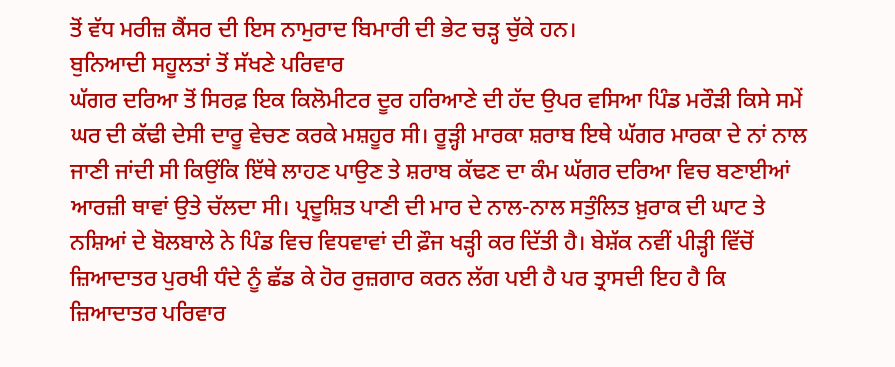ਤੋਂ ਵੱਧ ਮਰੀਜ਼ ਕੈਂਸਰ ਦੀ ਇਸ ਨਾਮੁਰਾਦ ਬਿਮਾਰੀ ਦੀ ਭੇਟ ਚੜ੍ਹ ਚੁੱਕੇ ਹਨ।
ਬੁਨਿਆਦੀ ਸਹੂਲਤਾਂ ਤੋਂ ਸੱਖਣੇ ਪਰਿਵਾਰ
ਘੱਗਰ ਦਰਿਆ ਤੋਂ ਸਿਰਫ਼ ਇਕ ਕਿਲੋਮੀਟਰ ਦੂਰ ਹਰਿਆਣੇ ਦੀ ਹੱਦ ਉਪਰ ਵਸਿਆ ਪਿੰਡ ਮਰੌੜੀ ਕਿਸੇ ਸਮੇਂ ਘਰ ਦੀ ਕੱਢੀ ਦੇਸੀ ਦਾਰੂ ਵੇਚਣ ਕਰਕੇ ਮਸ਼ਹੂਰ ਸੀ। ਰੂੜ੍ਹੀ ਮਾਰਕਾ ਸ਼ਰਾਬ ਇਥੇ ਘੱਗਰ ਮਾਰਕਾ ਦੇ ਨਾਂ ਨਾਲ ਜਾਣੀ ਜਾਂਦੀ ਸੀ ਕਿਉਂਕਿ ਇੱਥੇ ਲਾਹਣ ਪਾਉਣ ਤੇ ਸ਼ਰਾਬ ਕੱਢਣ ਦਾ ਕੰਮ ਘੱਗਰ ਦਰਿਆ ਵਿਚ ਬਣਾਈਆਂ ਆਰਜ਼ੀ ਥਾਵਾਂ ਉਤੇ ਚੱਲਦਾ ਸੀ। ਪ੍ਰਦੂਸ਼ਿਤ ਪਾਣੀ ਦੀ ਮਾਰ ਦੇ ਨਾਲ-ਨਾਲ ਸਤੁੰਲਿਤ ਖ਼ੁਰਾਕ ਦੀ ਘਾਟ ਤੇ ਨਸ਼ਿਆਂ ਦੇ ਬੋਲਬਾਲੇ ਨੇ ਪਿੰਡ ਵਿਚ ਵਿਧਵਾਵਾਂ ਦੀ ਫ਼ੌਜ ਖੜ੍ਹੀ ਕਰ ਦਿੱਤੀ ਹੈ। ਬੇਸ਼ੱਕ ਨਵੀਂ ਪੀੜ੍ਹੀ ਵਿੱਚੋਂ ਜ਼ਿਆਦਾਤਰ ਪੁਰਖੀ ਧੰਦੇ ਨੂੰ ਛੱਡ ਕੇ ਹੋਰ ਰੁਜ਼ਗਾਰ ਕਰਨ ਲੱਗ ਪਈ ਹੈ ਪਰ ਤ੍ਰਾਸਦੀ ਇਹ ਹੈ ਕਿ ਜ਼ਿਆਦਾਤਰ ਪਰਿਵਾਰ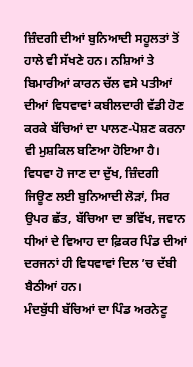ਜ਼ਿੰਦਗੀ ਦੀਆਂ ਬੁਨਿਆਦੀ ਸਹੂਲਤਾਂ ਤੋਂ ਹਾਲੇ ਵੀ ਸੱਖਣੇ ਹਨ। ਨਸ਼ਿਆਂ ਤੇ ਬਿਮਾਰੀਆਂ ਕਾਰਨ ਚੱਲ ਵਸੇ ਪਤੀਆਂ ਦੀਆਂ ਵਿਧਵਾਵਾਂ ਕਬੀਲਦਾਰੀ ਵੱਡੀ ਹੋਣ ਕਰਕੇ ਬੱਚਿਆਂ ਦਾ ਪਾਲਣ-ਪੋਸ਼ਣ ਕਰਨਾ ਵੀ ਮੁਸ਼ਕਿਲ ਬਣਿਆ ਹੋਇਆ ਹੈ। ਵਿਧਵਾ ਹੋ ਜਾਣ ਦਾ ਦੁੱਖ, ਜ਼ਿੰਦਗੀ ਜਿਊਣ ਲਈ ਬੁਨਿਆਦੀ ਲੋੜਾਂ, ਸਿਰ ਉਪਰ ਛੱਤ, ਬੱਚਿਆ ਦਾ ਭਵਿੱਖ, ਜਵਾਨ ਧੀਆਂ ਦੇ ਵਿਆਹ ਦਾ ਫ਼ਿਕਰ ਪਿੰਡ ਦੀਆਂ ਦਰਜਨਾਂ ਹੀ ਵਿਧਵਾਵਾਂ ਦਿਲ ’ਚ ਦੱਬੀ ਬੈਠੀਆਂ ਹਨ।
ਮੰਦਬੁੱਧੀ ਬੱਚਿਆਂ ਦਾ ਪਿੰਡ ਅਰਨੇਟੂ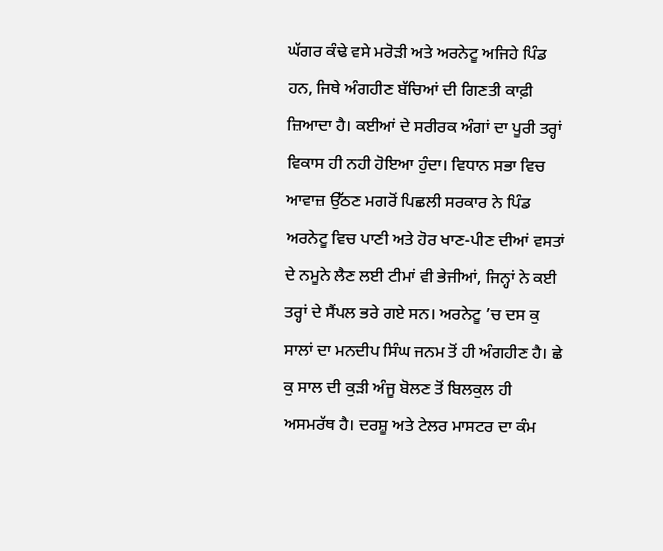ਘੱਗਰ ਕੰਢੇ ਵਸੇ ਮਰੋੜੀ ਅਤੇ ਅਰਨੇਟੂ ਅਜਿਹੇ ਪਿੰਡ ਹਨ, ਜਿਥੇ ਅੰਗਹੀਣ ਬੱਚਿਆਂ ਦੀ ਗਿਣਤੀ ਕਾਫ਼ੀ ਜ਼ਿਆਦਾ ਹੈ। ਕਈਆਂ ਦੇ ਸਰੀਰਕ ਅੰਗਾਂ ਦਾ ਪੂਰੀ ਤਰ੍ਹਾਂ ਵਿਕਾਸ ਹੀ ਨਹੀ ਹੋਇਆ ਹੁੰਦਾ। ਵਿਧਾਨ ਸਭਾ ਵਿਚ ਆਵਾਜ਼ ਉੱਠਣ ਮਗਰੋਂ ਪਿਛਲੀ ਸਰਕਾਰ ਨੇ ਪਿੰਡ ਅਰਨੇਟੂ ਵਿਚ ਪਾਣੀ ਅਤੇ ਹੋਰ ਖਾਣ-ਪੀਣ ਦੀਆਂ ਵਸਤਾਂ ਦੇ ਨਮੂਨੇ ਲੈਣ ਲਈ ਟੀਮਾਂ ਵੀ ਭੇਜੀਆਂ, ਜਿਨ੍ਹਾਂ ਨੇ ਕਈ ਤਰ੍ਹਾਂ ਦੇ ਸੈਂਪਲ ਭਰੇ ਗਏ ਸਨ। ਅਰਨੇਟੂ ’ਚ ਦਸ ਕੁ ਸਾਲਾਂ ਦਾ ਮਨਦੀਪ ਸਿੰਘ ਜਨਮ ਤੋਂ ਹੀ ਅੰਗਹੀਣ ਹੈ। ਛੇ ਕੁ ਸਾਲ ਦੀ ਕੁੜੀ ਅੰਜੂ ਬੋਲਣ ਤੋਂ ਬਿਲਕੁਲ ਹੀ ਅਸਮਰੱਥ ਹੈ। ਦਰਸ਼ੂ ਅਤੇ ਟੇਲਰ ਮਾਸਟਰ ਦਾ ਕੰਮ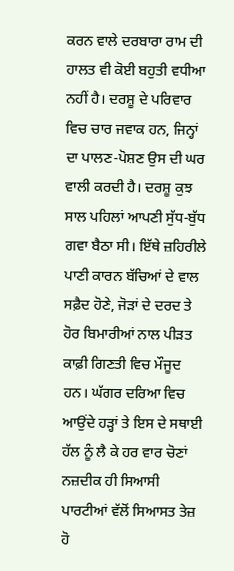ਕਰਨ ਵਾਲੇ ਦਰਬਾਰਾ ਰਾਮ ਦੀ ਹਾਲਤ ਵੀ ਕੋਈ ਬਹੁਤੀ ਵਧੀਆ ਨਹੀਂ ਹੈ। ਦਰਸ਼ੂ ਦੇ ਪਰਿਵਾਰ ਵਿਚ ਚਾਰ ਜਵਾਕ ਹਨ, ਜਿਨ੍ਹਾਂ ਦਾ ਪਾਲਣ-ਪੋਸ਼ਣ ਉਸ ਦੀ ਘਰ ਵਾਲੀ ਕਰਦੀ ਹੈ। ਦਰਸ਼ੂ ਕੁਝ ਸਾਲ ਪਹਿਲਾਂ ਆਪਣੀ ਸੁੱਧ-ਬੁੱਧ ਗਵਾ ਬੈਠਾ ਸੀ। ਇੱਥੇ ਜ਼ਹਿਰੀਲੇ ਪਾਣੀ ਕਾਰਨ ਬੱਚਿਆਂ ਦੇ ਵਾਲ ਸਫ਼ੈਦ ਹੋਣੇ, ਜੋੜਾਂ ਦੇ ਦਰਦ ਤੇ ਹੋਰ ਬਿਮਾਰੀਆਂ ਨਾਲ ਪੀੜਤ ਕਾਫ਼ੀ ਗਿਣਤੀ ਵਿਚ ਮੌਜੂਦ ਹਨ। ਘੱਗਰ ਦਰਿਆ ਵਿਚ ਆਉਂਦੇ ਹੜ੍ਹਾਂ ਤੇ ਇਸ ਦੇ ਸਥਾਈ ਹੱਲ ਨੂੰ ਲੈ ਕੇ ਹਰ ਵਾਰ ਚੋਣਾਂ ਨਜ਼ਦੀਕ ਹੀ ਸਿਆਸੀ ਪਾਰਟੀਆਂ ਵੱਲੋਂ ਸਿਆਸਤ ਤੇਜ਼ ਹੋ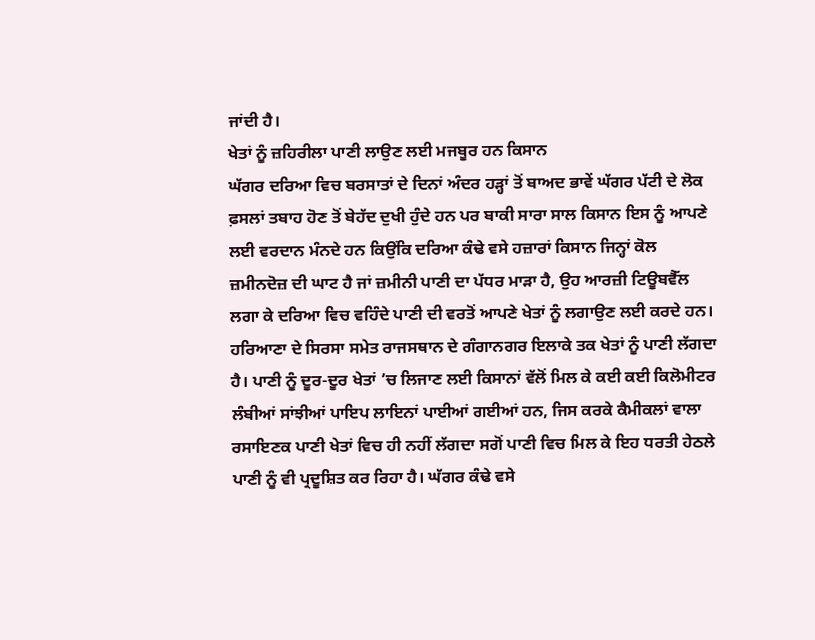ਜਾਂਦੀ ਹੈ।
ਖੇਤਾਂ ਨੂੰ ਜ਼ਹਿਰੀਲਾ ਪਾਣੀ ਲਾਉਣ ਲਈ ਮਜਬੂਰ ਹਨ ਕਿਸਾਨ
ਘੱਗਰ ਦਰਿਆ ਵਿਚ ਬਰਸਾਤਾਂ ਦੇ ਦਿਨਾਂ ਅੰਦਰ ਹੜ੍ਹਾਂ ਤੋਂ ਬਾਅਦ ਭਾਵੇਂ ਘੱਗਰ ਪੱਟੀ ਦੇ ਲੋਕ ਫ਼ਸਲਾਂ ਤਬਾਹ ਹੋਣ ਤੋਂ ਬੇਹੱਦ ਦੁਖੀ ਹੁੰਦੇ ਹਨ ਪਰ ਬਾਕੀ ਸਾਰਾ ਸਾਲ ਕਿਸਾਨ ਇਸ ਨੂੰ ਆਪਣੇ ਲਈ ਵਰਦਾਨ ਮੰਨਦੇ ਹਨ ਕਿਉਂਕਿ ਦਰਿਆ ਕੰਢੇ ਵਸੇ ਹਜ਼ਾਰਾਂ ਕਿਸਾਨ ਜਿਨ੍ਹਾਂ ਕੋਲ ਜ਼ਮੀਨਦੋਜ਼ ਦੀ ਘਾਟ ਹੈ ਜਾਂ ਜ਼ਮੀਨੀ ਪਾਣੀ ਦਾ ਪੱਧਰ ਮਾੜਾ ਹੈ, ਉਹ ਆਰਜ਼ੀ ਟਿਊਬਵੈੱਲ ਲਗਾ ਕੇ ਦਰਿਆ ਵਿਚ ਵਹਿੰਦੇ ਪਾਣੀ ਦੀ ਵਰਤੋਂ ਆਪਣੇ ਖੇਤਾਂ ਨੂੰ ਲਗਾਉਣ ਲਈ ਕਰਦੇ ਹਨ। ਹਰਿਆਣਾ ਦੇ ਸਿਰਸਾ ਸਮੇਤ ਰਾਜਸਥਾਨ ਦੇ ਗੰਗਾਨਗਰ ਇਲਾਕੇ ਤਕ ਖੇਤਾਂ ਨੂੰ ਪਾਣੀ ਲੱਗਦਾ ਹੈ। ਪਾਣੀ ਨੂੰ ਦੂਰ-ਦੂਰ ਖੇਤਾਂ ’ਚ ਲਿਜਾਣ ਲਈ ਕਿਸਾਨਾਂ ਵੱਲੋਂ ਮਿਲ ਕੇ ਕਈ ਕਈ ਕਿਲੋਮੀਟਰ ਲੰਬੀਆਂ ਸਾਂਝੀਆਂ ਪਾਇਪ ਲਾਇਨਾਂ ਪਾਈਆਂ ਗਈਆਂ ਹਨ, ਜਿਸ ਕਰਕੇ ਕੈਮੀਕਲਾਂ ਵਾਲਾ ਰਸਾਇਣਕ ਪਾਣੀ ਖੇਤਾਂ ਵਿਚ ਹੀ ਨਹੀਂ ਲੱਗਦਾ ਸਗੋਂ ਪਾਣੀ ਵਿਚ ਮਿਲ ਕੇ ਇਹ ਧਰਤੀ ਹੇਠਲੇ ਪਾਣੀ ਨੂੰ ਵੀ ਪ੍ਰਦੂਸ਼ਿਤ ਕਰ ਰਿਹਾ ਹੈ। ਘੱਗਰ ਕੰਢੇ ਵਸੇ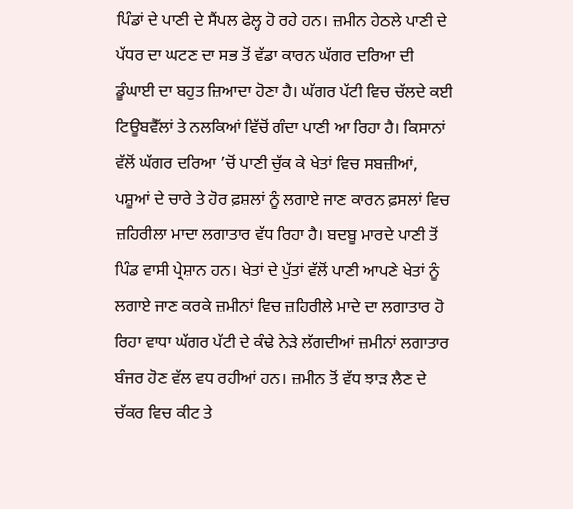ਪਿੰਡਾਂ ਦੇ ਪਾਣੀ ਦੇ ਸੈਂਪਲ ਫੇਲ੍ਹ ਹੋ ਰਹੇ ਹਨ। ਜ਼ਮੀਨ ਹੇਠਲੇ ਪਾਣੀ ਦੇ ਪੱਧਰ ਦਾ ਘਟਣ ਦਾ ਸਭ ਤੋਂ ਵੱਡਾ ਕਾਰਨ ਘੱਗਰ ਦਰਿਆ ਦੀ ਡੂੰਘਾਈ ਦਾ ਬਹੁਤ ਜ਼ਿਆਦਾ ਹੋਣਾ ਹੈ। ਘੱਗਰ ਪੱਟੀ ਵਿਚ ਚੱਲਦੇ ਕਈ ਟਿਊਬਵੈੱਲਾਂ ਤੇ ਨਲਕਿਆਂ ਵਿੱਚੋਂ ਗੰਦਾ ਪਾਣੀ ਆ ਰਿਹਾ ਹੈ। ਕਿਸਾਨਾਂ ਵੱਲੋਂ ਘੱਗਰ ਦਰਿਆ ’ਚੋਂ ਪਾਣੀ ਚੁੱਕ ਕੇ ਖੇਤਾਂ ਵਿਚ ਸਬਜ਼ੀਆਂ, ਪਸ਼ੂਆਂ ਦੇ ਚਾਰੇ ਤੇ ਹੋਰ ਫ਼ਸ਼ਲਾਂ ਨੂੰ ਲਗਾਏ ਜਾਣ ਕਾਰਨ ਫ਼ਸਲਾਂ ਵਿਚ ਜ਼ਹਿਰੀਲਾ ਮਾਦਾ ਲਗਾਤਾਰ ਵੱਧ ਰਿਹਾ ਹੈ। ਬਦਬੂ ਮਾਰਦੇ ਪਾਣੀ ਤੋਂ ਪਿੰਡ ਵਾਸੀ ਪ੍ਰੇਸ਼ਾਨ ਹਨ। ਖੇਤਾਂ ਦੇ ਪੁੱਤਾਂ ਵੱਲੋਂ ਪਾਣੀ ਆਪਣੇ ਖੇਤਾਂ ਨੂੰ ਲਗਾਏ ਜਾਣ ਕਰਕੇ ਜ਼ਮੀਨਾਂ ਵਿਚ ਜ਼ਹਿਰੀਲੇ ਮਾਦੇ ਦਾ ਲਗਾਤਾਰ ਹੋ ਰਿਹਾ ਵਾਧਾ ਘੱਗਰ ਪੱਟੀ ਦੇ ਕੰਢੇ ਨੇੜੇ ਲੱਗਦੀਆਂ ਜ਼ਮੀਨਾਂ ਲਗਾਤਾਰ ਬੰਜਰ ਹੋਣ ਵੱਲ ਵਧ ਰਹੀਆਂ ਹਨ। ਜ਼ਮੀਨ ਤੋਂ ਵੱਧ ਝਾੜ ਲੈਣ ਦੇ ਚੱਕਰ ਵਿਚ ਕੀਟ ਤੇ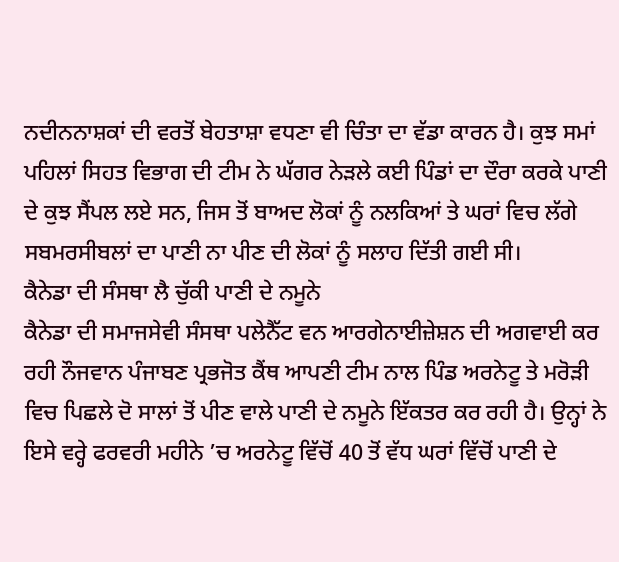ਨਦੀਨਨਾਸ਼ਕਾਂ ਦੀ ਵਰਤੋਂ ਬੇਹਤਾਸ਼ਾ ਵਧਣਾ ਵੀ ਚਿੰਤਾ ਦਾ ਵੱਡਾ ਕਾਰਨ ਹੈ। ਕੁਝ ਸਮਾਂ ਪਹਿਲਾਂ ਸਿਹਤ ਵਿਭਾਗ ਦੀ ਟੀਮ ਨੇ ਘੱਗਰ ਨੇੜਲੇ ਕਈ ਪਿੰਡਾਂ ਦਾ ਦੌਰਾ ਕਰਕੇ ਪਾਣੀ ਦੇ ਕੁਝ ਸੈਂਪਲ ਲਏ ਸਨ, ਜਿਸ ਤੋਂ ਬਾਅਦ ਲੋਕਾਂ ਨੂੰ ਨਲਕਿਆਂ ਤੇ ਘਰਾਂ ਵਿਚ ਲੱਗੇ ਸਬਮਰਸੀਬਲਾਂ ਦਾ ਪਾਣੀ ਨਾ ਪੀਣ ਦੀ ਲੋਕਾਂ ਨੂੰ ਸਲਾਹ ਦਿੱਤੀ ਗਈ ਸੀ।
ਕੈਨੇਡਾ ਦੀ ਸੰਸਥਾ ਲੈ ਚੁੱਕੀ ਪਾਣੀ ਦੇ ਨਮੂਨੇ
ਕੈਨੇਡਾ ਦੀ ਸਮਾਜਸੇਵੀ ਸੰਸਥਾ ਪਲੇਨੈੱਟ ਵਨ ਆਰਗੇਨਾਈਜ਼ੇਸ਼ਨ ਦੀ ਅਗਵਾਈ ਕਰ ਰਹੀ ਨੌਜਵਾਨ ਪੰਜਾਬਣ ਪ੍ਰਭਜੋਤ ਕੈਂਥ ਆਪਣੀ ਟੀਮ ਨਾਲ ਪਿੰਡ ਅਰਨੇਟੂ ਤੇ ਮਰੋੜੀ ਵਿਚ ਪਿਛਲੇ ਦੋ ਸਾਲਾਂ ਤੋਂ ਪੀਣ ਵਾਲੇ ਪਾਣੀ ਦੇ ਨਮੂਨੇ ਇੱਕਤਰ ਕਰ ਰਹੀ ਹੈ। ਉਨ੍ਹਾਂ ਨੇ ਇਸੇ ਵਰ੍ਹੇ ਫਰਵਰੀ ਮਹੀਨੇ ’ਚ ਅਰਨੇਟੂ ਵਿੱਚੋਂ 40 ਤੋਂ ਵੱਧ ਘਰਾਂ ਵਿੱਚੋਂ ਪਾਣੀ ਦੇ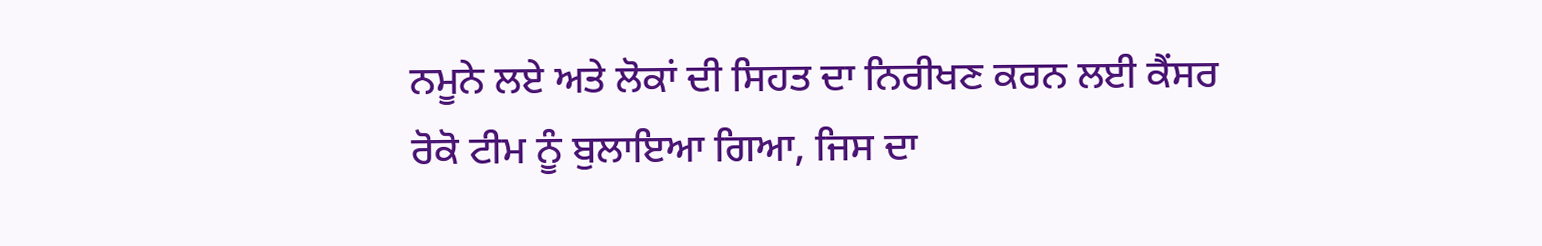ਨਮੂਨੇ ਲਏ ਅਤੇ ਲੋਕਾਂ ਦੀ ਸਿਹਤ ਦਾ ਨਿਰੀਖਣ ਕਰਨ ਲਈ ਕੈਂਸਰ ਰੋਕੋ ਟੀਮ ਨੂੰ ਬੁਲਾਇਆ ਗਿਆ, ਜਿਸ ਦਾ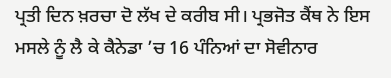ਪ੍ਰਤੀ ਦਿਨ ਖ਼ਰਚਾ ਦੋ ਲੱਖ ਦੇ ਕਰੀਬ ਸੀ। ਪ੍ਰਭਜੋਤ ਕੈਂਥ ਨੇ ਇਸ ਮਸਲੇ ਨੂੰ ਲੈ ਕੇ ਕੈਨੇਡਾ ’ਚ 16 ਪੰਨਿਆਂ ਦਾ ਸੋਵੀਨਾਰ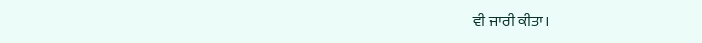ਵੀ ਜਾਰੀ ਕੀਤਾ।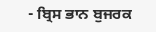- ਬ੍ਰਿਸ ਭਾਨ ਬੁਜਰਕ